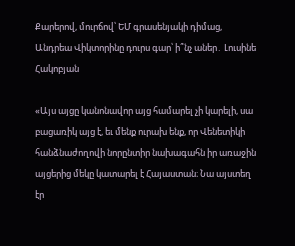Քարերով, մուրճով՝ ԵՄ գրասենյակի դիմաց, Անդրեա Վիկտորինը դուրս գար՝ ի՞նչ աներ․ Լուսինե Հակոբյան

«Այս այցը կանոնավոր այց համարել չի կարելի, սա բացառիկ այց է, եւ մենք ուրախ ենք, որ Վենետիկի հանձնաժողովի նորընտիր նախագահն իր առաջին այցերից մեկը կատարել է Հայաստան։ Նա այստեղ էր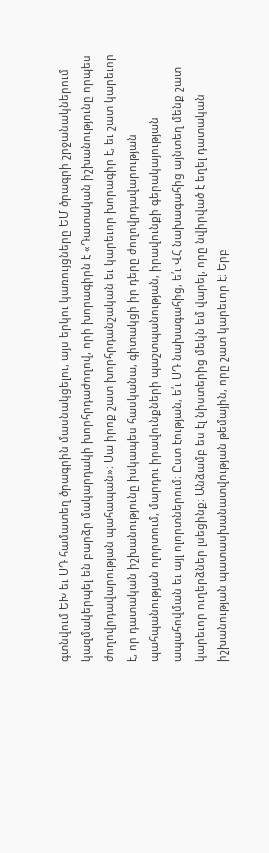գտնվում ԵԽ եւ ՍԴ համատեղ ծրագրին մասնակցելու, այս երկու կառույցները ԵՄ ծրագրի շրջանակներում կազմակերպել են բարձր մակարդակի խորհրդաժողով, որի խորագիրն է «Դատական իշխանությունը որպես ժողովրդավարության պահապան»։ Սա իրոք շատ խորհրդանշական եւ կարեւոր խորագիր է, եւ շատ կարեւոր է, որ դատական իշխանությունը իսկապես հասկանա, գիտակցի իր դերը ժողովրդավարության պահպանության ոլորտում, մարդու իրավունքների պաշտպանության, իրավունքի գերակայության ապահովման եւ այլ ոլորտներում։ Ըստ էության, ե՛ւ ՍԴ նախագահից, ե՛ւ ՎՀ նախագահից այնտեղ մենք շատ կարեւոր ուղերձներ լսեցինք։ Անձամբ ես էլ նիստերից մեկն եմ վարել, որը նվիրված է եղել դատական իշխանության պատասխանատվության թեմային, որը շատ կարեւոր է։ Երբ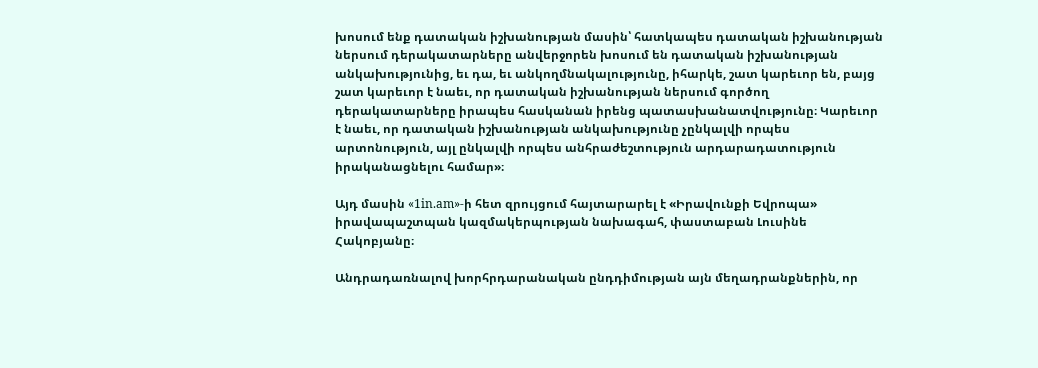խոսում ենք դատական իշխանության մասին՝ հատկապես դատական իշխանության ներսում դերակատարները անվերջորեն խոսում են դատական իշխանության անկախությունից, եւ դա, եւ անկողմնակալությունը, իհարկե, շատ կարեւոր են, բայց շատ կարեւոր է նաեւ, որ դատական իշխանության ներսում գործող դերակատարները իրապես հասկանան իրենց պատասխանատվությունը։ Կարեւոր է նաեւ, որ դատական իշխանության անկախությունը չընկալվի որպես արտոնություն, այլ ընկալվի որպես անհրաժեշտություն արդարադատություն իրականացնելու համար»։

Այդ մասին «1in.am»-ի հետ զրույցում հայտարարել է «Իրավունքի Եվրոպա» իրավապաշտպան կազմակերպության նախագահ, փաստաբան Լուսինե Հակոբյանը։

Անդրադառնալով խորհրդարանական ընդդիմության այն մեղադրանքներին, որ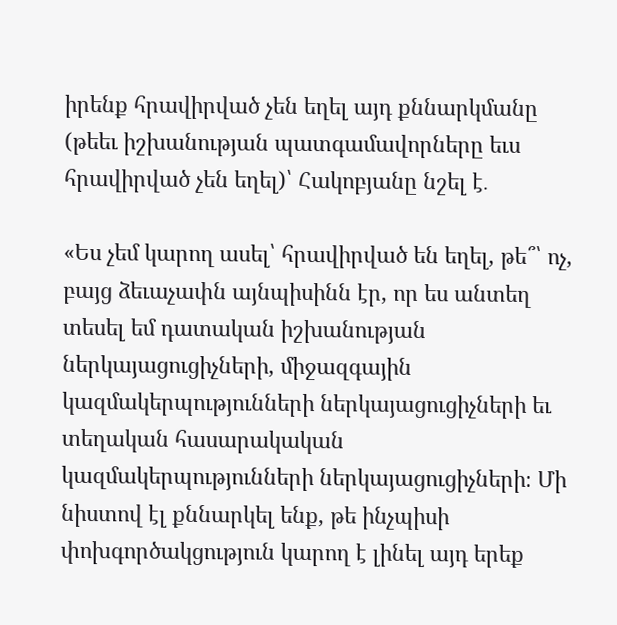իրենք հրավիրված չեն եղել այդ քննարկմանը (թեեւ իշխանության պատգամավորները եւս հրավիրված չեն եղել)՝ Հակոբյանը նշել է․

«Ես չեմ կարող ասել՝ հրավիրված են եղել, թե՞՝ ոչ, բայց ձեւաչափն այնպիսինն էր, որ ես անտեղ տեսել եմ դատական իշխանության ներկայացուցիչների, միջազգային կազմակերպությունների ներկայացուցիչների եւ տեղական հասարակական կազմակերպությունների ներկայացուցիչների։ Մի նիստով էլ քննարկել ենք, թե ինչպիսի փոխգործակցություն կարող է լինել այդ երեք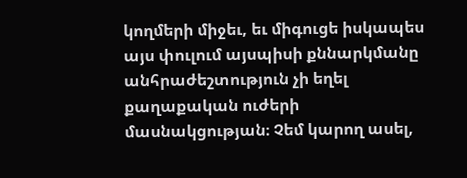կողմերի միջեւ, եւ միգուցե իսկապես այս փուլում այսպիսի քննարկմանը անհրաժեշտություն չի եղել քաղաքական ուժերի մասնակցության։ Չեմ կարող ասել,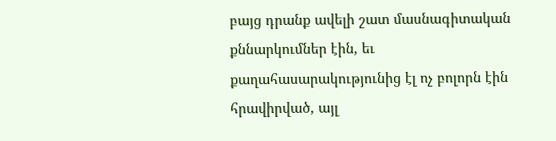բայց դրանք ավելի շատ մասնագիտական քննարկումներ էին, եւ քաղահասարակությունից էլ ոչ բոլորն էին հրավիրված, այլ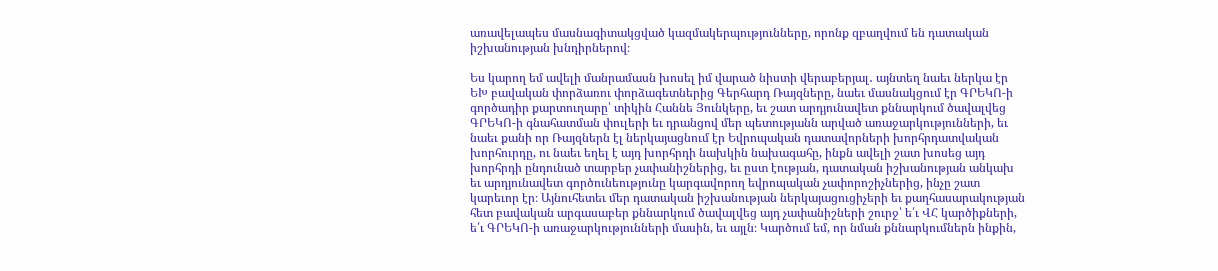առավելապես մասնագիտակցված կազմակերպությունները, որոնք զբաղվում են դատական իշխանության խնդիրներով։

Ես կարող եմ ավելի մանրամասն խոսել իմ վարած նիստի վերաբերյալ․ այնտեղ նաեւ ներկա էր ԵԽ բավական փորձառու փորձագետներից Գերհարդ Ռայզները, նաեւ մասնակցում էր ԳՐԵԿՈ-ի գործադիր քարտուղարը՝ տիկին Հաննե Յունկերը, եւ շատ արդյունավետ քննարկում ծավալվեց ԳՐԵԿՈ-ի գնահատման փուլերի եւ դրանցով մեր պետությանն արված առաջարկությունների, եւ նաեւ քանի որ Ռայզներն էլ ներկայացնում էր Եվրոպական դատավորների խորհրդատվական խորհուրդը, ու նաեւ եղել է այդ խորհրդի նախկին նախագահը, ինքն ավելի շատ խոսեց այդ խորհրդի ընդունած տարբեր չափանիշներից, եւ ըստ էության, դատական իշխանության անկախ եւ արդյունավետ գործունեությունը կարգավորող եվրոպական չափորոշիչներից, ինչը շատ կարեւոր էր։ Այնուհետեւ մեր դատական իշխանության ներկայացուցիչերի եւ քաղհասարակության հետ բավական արգասաբեր քննարկում ծավալվեց այդ չափանիշների շուրջ՝ ե՛ւ ՎՀ կարծիքների, ե՛ւ ԳՐԵԿՈ-ի առաջարկությունների մասին, եւ այլն։ Կարծում եմ, որ նման քննարկումներն ինքին,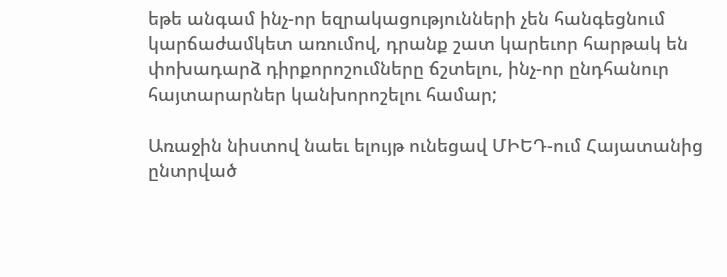եթե անգամ ինչ-որ եզրակացությունների չեն հանգեցնում կարճաժամկետ առումով, դրանք շատ կարեւոր հարթակ են փոխադարձ դիրքորոշումները ճշտելու, ինչ-որ ընդհանուր հայտարարներ կանխորոշելու համար;

Առաջին նիստով նաեւ ելույթ ունեցավ ՄԻԵԴ-ում Հայատանից ընտրված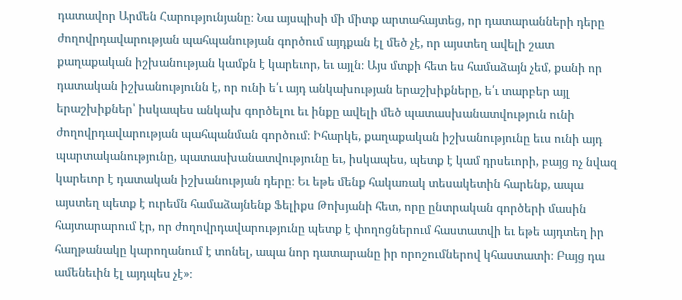դատավոր Արմեն Հարությունյանը։ Նա այսպիսի մի միտք արտահայտեց, որ դատարանների դերը ժողովրդավարության պահպանության գործում այդքան էլ մեծ չէ, որ այստեղ ավելի շատ քաղաքական իշխանության կամքն է կարեւոր, եւ այլն։ Այս մտքի հետ ես համաձայն չեմ, քանի որ դատական իշխանությունն է, որ ունի ե՛ւ այդ անկախության երաշխիքները, ե՛ւ տարբեր այլ երաշխիքներ՝ իսկապես անկախ գործելու եւ ինքը ավելի մեծ պատասխանատվություն ունի ժողովրդավարության պահպանման գործում։ Իհարկե, քաղաքական իշխանությունը եւս ունի այդ պարտականությունը, պատասխանատվությունը եւ, իսկապես, պետք է կամ դրսեւորի, բայց ոչ նվազ կարեւոր է դատական իշխանության դերը։ Եւ եթե մենք հակառակ տեսակետին հարենք, ապա այստեղ պետք է ուրեմն համաձայնենք Ֆելիքս Թոխյանի հետ, որը ընտրական գործերի մասին հայտարարում էր, որ ժողովրդավարությունը պետք է փողոցներում հաստատվի եւ եթե այդտեղ իր հաղթանակը կարողանում է տոնել, ապա նոր դատարանը իր որոշումներով կհաստատի։ Բայց դա ամենեւին էլ այդպես չէ»։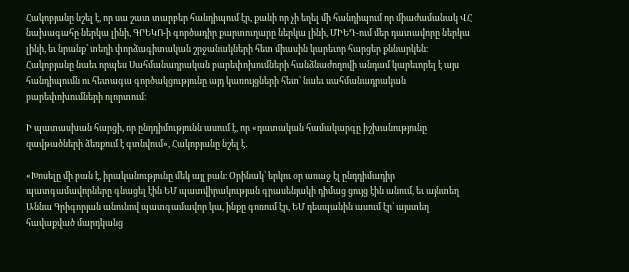Հակոբյանը նշել է, որ սա շատ տարբեր հանդիպում էր, քանի որ չի եղել մի հանդիպում որ միաժամանակ ՎՀ նախագահը ներկա լինի, ԳՐԵԿՈ-ի գործադիր քարտուղարը ներկա լինի, ՄԻԵԴ-ում մեր դատավորը ներկա լինի, եւ նրանք՝ տեղի փորձագիտական շրջանակների հետ միասին կարեւոր հարցեր քննարկեն։ Հակոբյանը նաեւ որպես Սահմանադրական բարեփոխումների հանձնաժողովի անդամ կարեւորել է այս հանդիպումն ու հետագա գործակցությունը այդ կառույցների հետ՝ նաեւ սահմանադրական բարեփոխումների ոլորտում։

Ի պատասխան հարցի, որ ընդդիմությունն ասում է, որ «դատական համակարգը իշխանությունը զավթածների ձեռքում է գտնվում», Հակոբյանը նշել է․

«Խոսելը մի բան է, իրականությունը մեկ այլ բան։ Օրինակ՝ երկու օր առաջ էլ ընդդիմադիր պատգամավորները գնացել էին ԵՄ պատվիրակության գրասենյակի դիմաց ցույց էին անում, եւ այնտեղ Աննա Գրիգորյան անունով պատգամավոր կա, ինքը գոռում էր, ԵՄ դեսպանին ասում էր՝ այստեղ հավաքված մարդկանց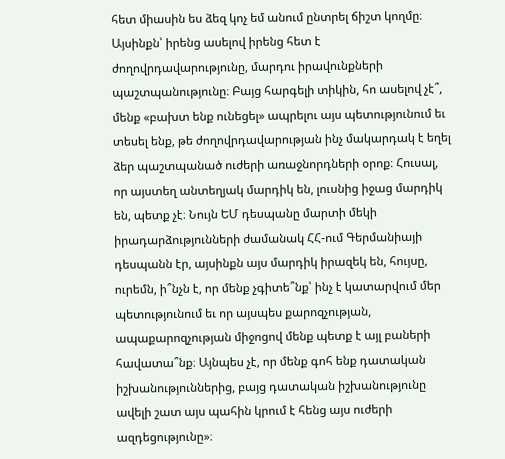հետ միասին ես ձեզ կոչ եմ անում ընտրել ճիշտ կողմը։ Այսինքն՝ իրենց ասելով իրենց հետ է ժողովրդավարությունը, մարդու իրավունքների պաշտպանությունը։ Բայց հարգելի տիկին, հո ասելով չէ՞, մենք «բախտ ենք ունեցել» ապրելու այս պետությունում եւ տեսել ենք, թե ժողովրդավարության ինչ մակարդակ է եղել ձեր պաշտպանած ուժերի առաջնորդների օրոք։ Հուսալ, որ այստեղ անտեղյակ մարդիկ են, լուսնից իջաց մարդիկ են, պետք չէ։ Նույն ԵՄ դեսպանը մարտի մեկի իրադարձությունների ժամանակ ՀՀ-ում Գերմանիայի դեսպանն էր, այսինքն այս մարդիկ իրազեկ են, հույսը, ուրեմն, ի՞նչն է, որ մենք չգիտե՞նք՝ ինչ է կատարվում մեր պետությունում եւ որ այսպես քարոզչության, ապաքարոզչության միջոցով մենք պետք է այլ բաների հավատա՞նք։ Այնպես չէ, որ մենք գոհ ենք դատական իշխանություններից, բայց դատական իշխանությունը ավելի շատ այս պահին կրում է հենց այս ուժերի ազդեցությունը»։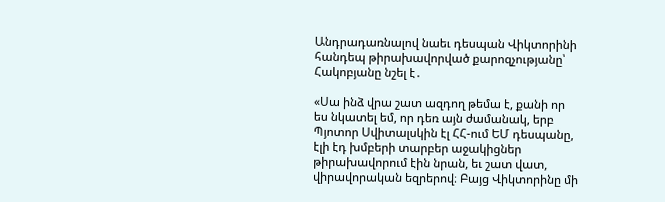Անդրադառնալով նաեւ դեսպան Վիկտորինի հանդեպ թիրախավորված քարոզչությանը՝ Հակոբյանը նշել է․

«Սա ինձ վրա շատ ազդող թեմա է, քանի որ ես նկատել եմ, որ դեռ այն ժամանակ, երբ Պյոտոր Սվիտալսկին էլ ՀՀ-ում ԵՄ դեսպանը, էլի էդ խմբերի տարբեր աջակիցներ թիրախավորում էին նրան, եւ շատ վատ, վիրավորական եզրերով։ Բայց Վիկտորինը մի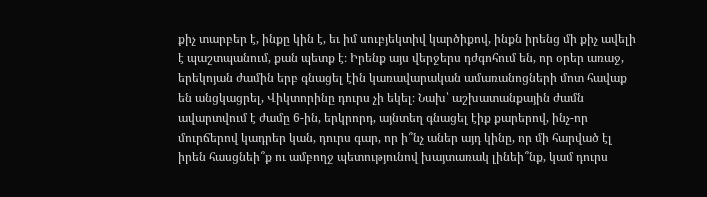քիչ տարբեր է, ինքը կին է, եւ իմ սուբյեկտիվ կարծիքով, ինքն իրենց մի քիչ ավելի է պաշտպանում, քան պետք է։ Իրենք այս վերջերս դժգոհում են, որ օրեր առաջ, երեկոյան ժամին երբ գնացել էին կառավարական ամառանոցների մոտ հավաք են անցկացրել, Վիկտորինը դուրս չի եկել։ Նախ՝ աշխատանքային ժամն ավարտվում է ժամը 6-ին, երկրորդ, այնտեղ գնացել էիք քարերով, ինչ-որ մուրճերով կադրեր կան, դուրս գար, որ ի՞նչ աներ այդ կինը, որ մի հարված էլ իրեն հասցնեի՞ք ու ամբողջ պետությունով խայտառակ լինեի՞նք, կամ դուրս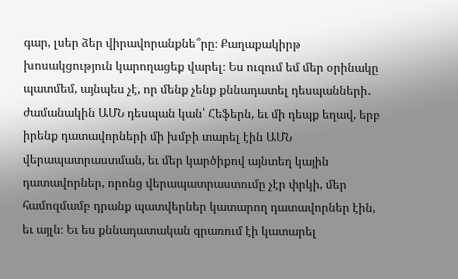գար, լսեր ձեր վիրավորանքնե՞րը։ Քաղաքակիրթ խոսակցություն կարողացեք վարել։ Ես ուզում եմ մեր օրինակը պատմեմ, այնպես չէ, որ մենք չենք քննադատել դեսպանների․ ժամանակին ԱՄՆ դեսպան կան՝ Հեֆերն, եւ մի դեպք եղավ, երբ իրենք դատավորների մի խմբի տարել էին ԱՄՆ վերապատրաստման, եւ մեր կարծիքով այնտեղ կային դատավորներ, որոնց վերապատրաստումը չէր փրկի, մեր համոզմամբ դրանք պատվերներ կատարող դատավորներ էին, եւ այլն։ Եւ ես քննադատական գրառում էի կատարել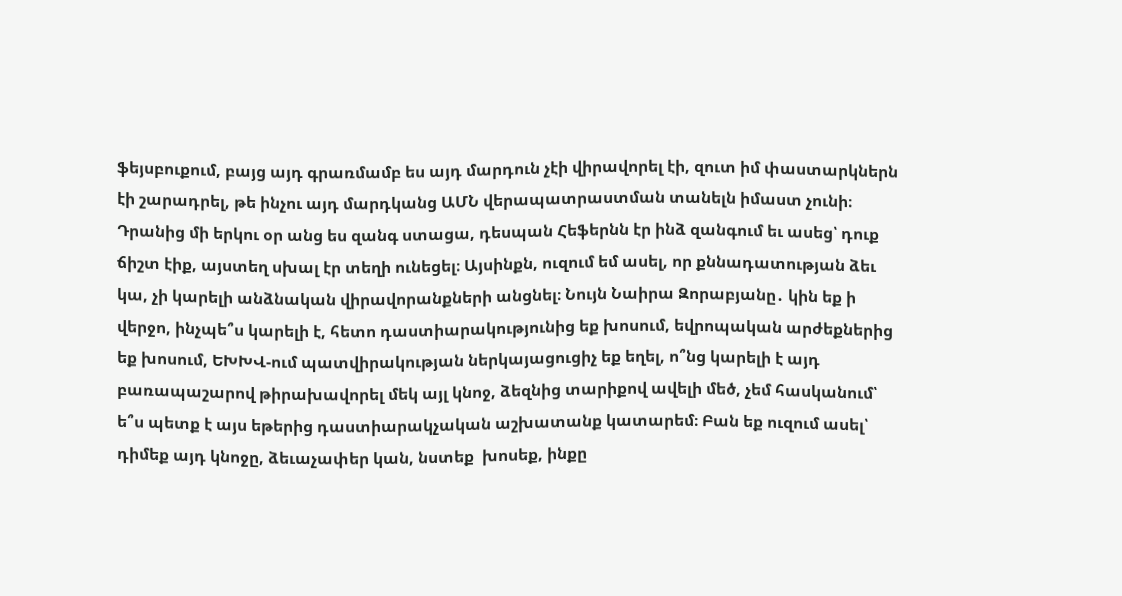ֆեյսբուքում, բայց այդ գրառմամբ ես այդ մարդուն չէի վիրավորել էի, զուտ իմ փաստարկներն էի շարադրել, թե ինչու այդ մարդկանց ԱՄՆ վերապատրաստման տանելն իմաստ չունի։ Դրանից մի երկու օր անց ես զանգ ստացա, դեսպան Հեֆերնն էր ինձ զանգում եւ ասեց՝ դուք ճիշտ էիք, այստեղ սխալ էր տեղի ունեցել։ Այսինքն, ուզում եմ ասել, որ քննադատության ձեւ կա, չի կարելի անձնական վիրավորանքների անցնել։ Նույն Նաիրա Զորաբյանը․ կին եք ի վերջո, ինչպե՞ս կարելի է, հետո դաստիարակությունից եք խոսում, եվրոպական արժեքներից եք խոսում, ԵԽԽՎ-ում պատվիրակության ներկայացուցիչ եք եղել, ո՞նց կարելի է այդ բառապաշարով թիրախավորել մեկ այլ կնոջ, ձեզնից տարիքով ավելի մեծ, չեմ հասկանում՝ ե՞ս պետք է այս եթերից դաստիարակչական աշխատանք կատարեմ։ Բան եք ուզում ասել՝ դիմեք այդ կնոջը, ձեւաչափեր կան, նստեք  խոսեք, ինքը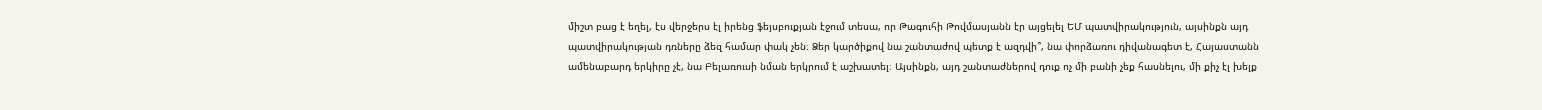միշտ բաց է եղել, էս վերջերս էլ իրենց ֆեյսբուքյան էջում տեսա, որ Թագուհի Թովմասյանն էր այցելել ԵՄ պատվիրակություն, այսինքն այդ պատվիրակության դռները ձեզ համար փակ չեն։ Ձեր կարծիքով նա շանտաժով պետք է ազդվի՞, նա փորձառու դիվանագետ է, Հայաստանն ամենաբարդ երկիրը չէ, նա Բելառուսի նման երկրում է աշխատել։ Այսինքն, այդ շանտաժներով դուք ոչ մի բանի չեք հասնելու, մի քիչ էլ խելք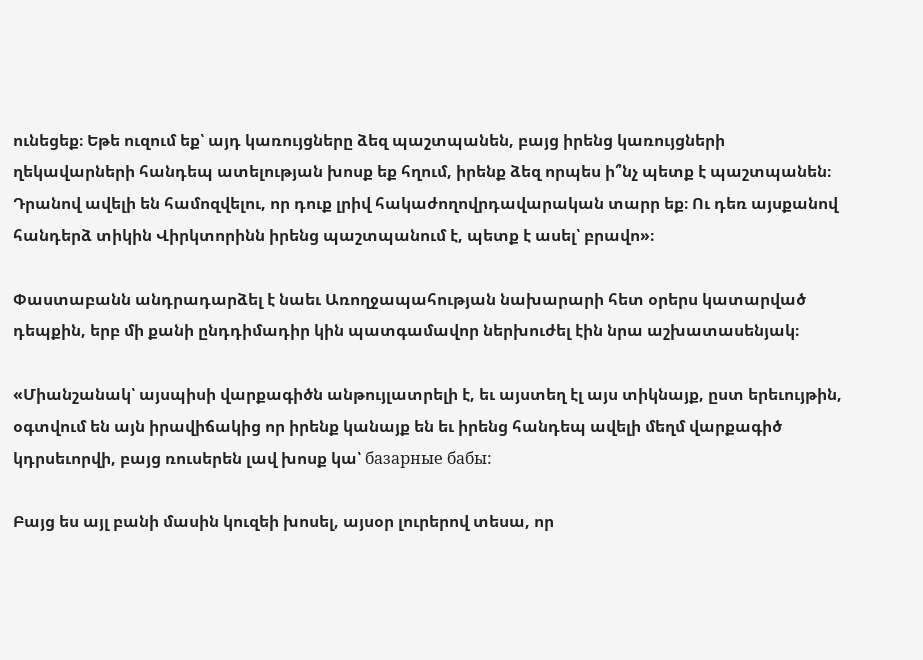ունեցեք։ Եթե ուզում եք՝ այդ կառույցները ձեզ պաշտպանեն, բայց իրենց կառույցների ղեկավարների հանդեպ ատելության խոսք եք հղում, իրենք ձեզ որպես ի՞նչ պետք է պաշտպանեն։ Դրանով ավելի են համոզվելու, որ դուք լրիվ հակաժողովրդավարական տարր եք։ Ու դեռ այսքանով հանդերձ տիկին Վիրկտորինն իրենց պաշտպանում է, պետք է ասել՝ բրավո»։

Փաստաբանն անդրադարձել է նաեւ Առողջապահության նախարարի հետ օրերս կատարված դեպքին, երբ մի քանի ընդդիմադիր կին պատգամավոր ներխուժել էին նրա աշխատասենյակ։

«Միանշանակ՝ այսպիսի վարքագիծն անթույլատրելի է, եւ այստեղ էլ այս տիկնայք, ըստ երեւույթին, օգտվում են այն իրավիճակից որ իրենք կանայք են եւ իրենց հանդեպ ավելի մեղմ վարքագիծ կդրսեւորվի, բայց ռուսերեն լավ խոսք կա՝ базарные бабы:

Բայց ես այլ բանի մասին կուզեի խոսել, այսօր լուրերով տեսա, որ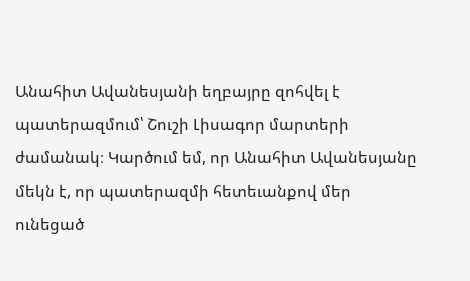Անահիտ Ավանեսյանի եղբայրը զոհվել է պատերազմում՝ Շուշի Լիսագոր մարտերի ժամանակ։ Կարծում եմ, որ Անահիտ Ավանեսյանը մեկն է, որ պատերազմի հետեւանքով մեր ունեցած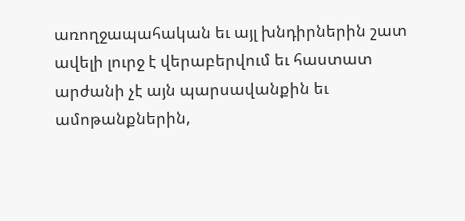առողջապահական եւ այլ խնդիրներին շատ ավելի լուրջ է վերաբերվում եւ հաստատ արժանի չէ այն պարսավանքին եւ ամոթանքներին,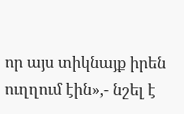որ այս տիկնայք իրեն ուղղում էին»,- նշել է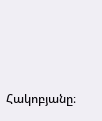Հակոբյանը։